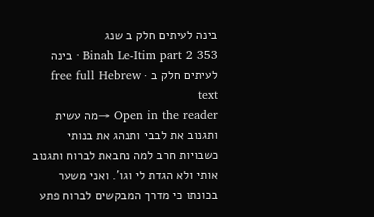בינה לעיתים חלק ב שנג
Binah Le-Itim part 2 353 · בינה לעיתים חלק ב · free full Hebrew text
Open in the reader →מה עשית ותגנוב את לבבי ותנהג את בנותי כשבויות חרב למה נחבאת לברוח ותגנוב אותי ולא הגדת לי וגו'. ואני משער בכונתו כי מדרך המבקשים לברוח פתע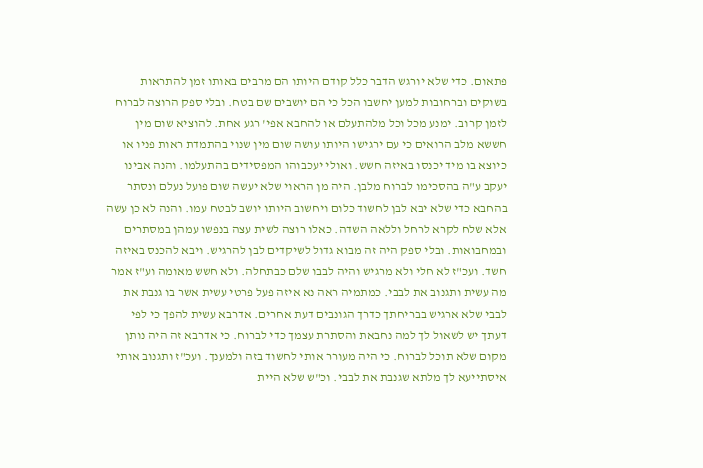פתאום. כדי שלא יורגש הדבר כלל קודם היותו הם מרבים באותו זמן להתראות בשוקים וברחובות למען יחשבו הכל כי הם יושבים שם בטח. ובלי ספק הרוצה לברוח לזמן קרוב. ימנע מכל וכל מלהתעלם או להחבא אפי' רגע אחת. להוציא שום מין חששא מלב הרואים כי עם ירגישו היותו עושה שום מין שנוי בהתמדת ראות פניו או כיוצא בו מיד יכנסו באיזה חשש. ואולי יעכבוהו המפסידים בהתעלמו. והנה אבינו יעקב ע"ה בהסכימו לברוח מלבן. היה מן הראוי שלא יעשה שום פועל נעלם ונסתר בהחבא כדי שלא יבא לבן לחשוד כלום ויחשוב היותו יושב לבטח עמו. והנה לא כן עשה אלא שלח לקרא לרחל וללאה השדה. כאלו רוצה לשית עצה בנפשו עמהן במסתרים ובמחבואות. ובלי ספק היה זה מבוא גדול לשיקדים לבן להרגיש. ויבא להכנס באיזה חשד. ועכ"ז לא חלי ולא מרגיש והיה לבבו שלם כבתחלה. ולא חשש מאומה וע"ז אמר מה עשית ותגנוב את לבבי. כמתמיה ראה נא איזה פעל פרטי עשית אשר בו גנבת את לבבי שלא ארגיש בבריחתך כדרך הגונבים דעת אחרים. אדרבא עשית להפך כי לפי דעתך יש לשאול לך למה נחבאת והסתרת עצמך כדי לברוח. כי אדרבא זה היה נותן מקום שלא תוכל לברוח. כי היה מעורר אותי לחשוד בזה ולמענך. ועכ"ז ותגנוב אותי איסתייעא לך מלתא שגנבת את לבבי. וכ"ש שלא היית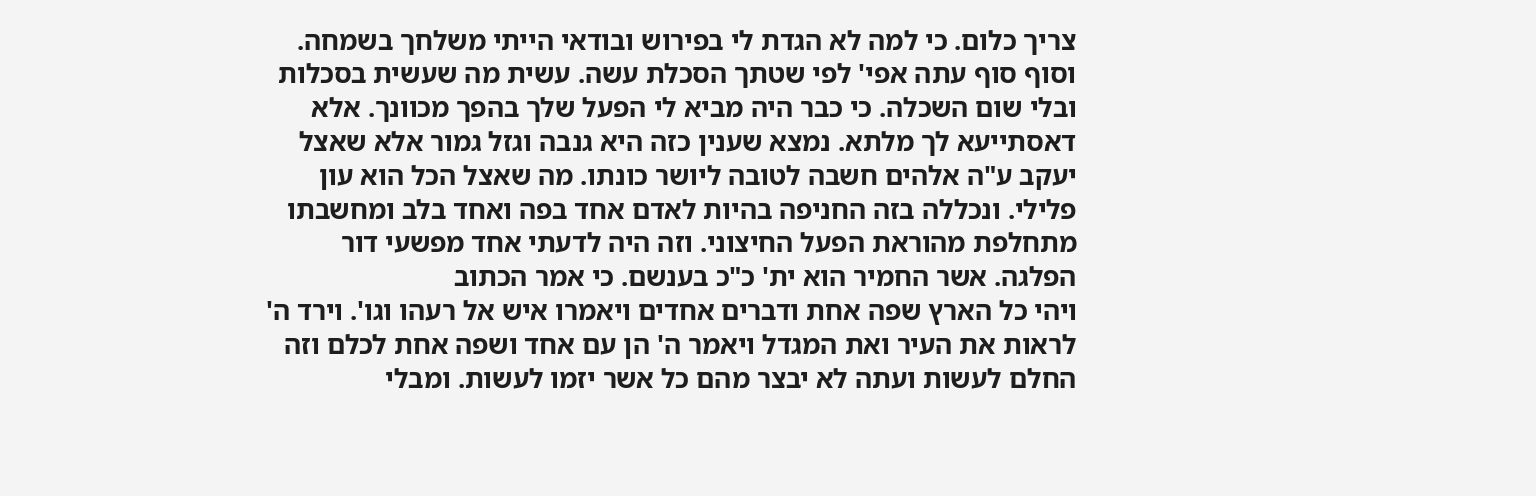צריך כלום. כי למה לא הגדת לי בפירוש ובודאי הייתי משלחך בשמחה. וסוף סוף עתה אפי' לפי שטתך הסכלת עשה. עשית מה שעשית בסכלות ובלי שום השכלה. כי כבר היה מביא לי הפעל שלך בהפך מכוונך. אלא דאסתייעא לך מלתא. נמצא שענין כזה היא גנבה וגזל גמור אלא שאצל יעקב ע"ה אלהים חשבה לטובה ליושר כונתו. מה שאצל הכל הוא עון פלילי. ונכללה בזה החניפה בהיות לאדם אחד בפה ואחד בלב ומחשבתו מתחלפת מהוראת הפעל החיצוני. וזה היה לדעתי אחד מפשעי דור הפלגה. אשר החמיר הוא ית' כ"כ בענשם. כי אמר הכתוב
ויהי כל הארץ שפה אחת ודברים אחדים ויאמרו איש אל רעהו וגו'. וירד ה' לראות את העיר ואת המגדל ויאמר ה' הן עם אחד ושפה אחת לכלם וזה החלם לעשות ועתה לא יבצר מהם כל אשר יזמו לעשות. ומבלי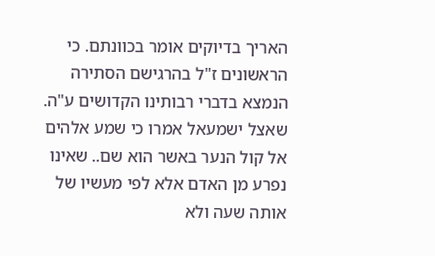האריך בדיוקים אומר בכוונתם. כי הראשונים ז"ל בהרגישם הסתירה הנמצא בדברי רבותינו הקדושים ע"ה. שאצל ישמעאל אמרו כי שמע אלהים אל קול הנער באשר הוא שם.. שאינו נפרע מן האדם אלא לפי מעשיו של אותה שעה ולא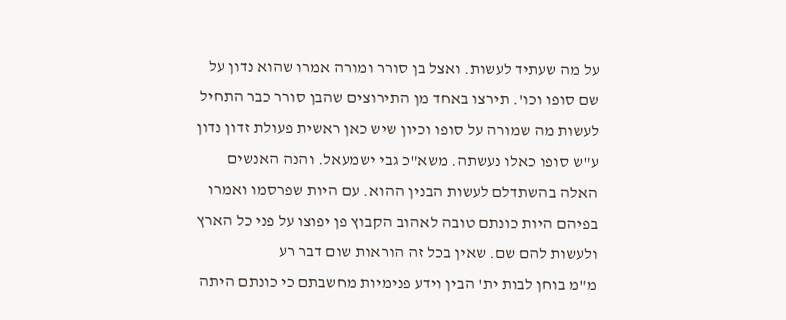על מה שעתיד לעשות. ואצל בן סורר ומורה אמרו שהוא נדון על שם סופו וכו'. תירצו באחד מן התירוצים שהבן סורר כבר התחיל לעשות מה שמורה על סופו וכיון שיש כאן ראשית פעולת זדון נדון ע"ש סופו כאלו נעשתה. משא"כ גבי ישמעאל. והנה האנשים האלה בהשתדלם לעשות הבנין ההוא. עם היות שפרסמו ואמרו בפיהם היות כונתם טובה לאהוב הקבוץ פן יפוצו על פני כל הארץ ולעשות להם שם. שאין בכל זה הוראות שום דבר רע
מ"מ בוחן לבות ית' הבין וידע פנימיות מחשבתם כי כונתם היתה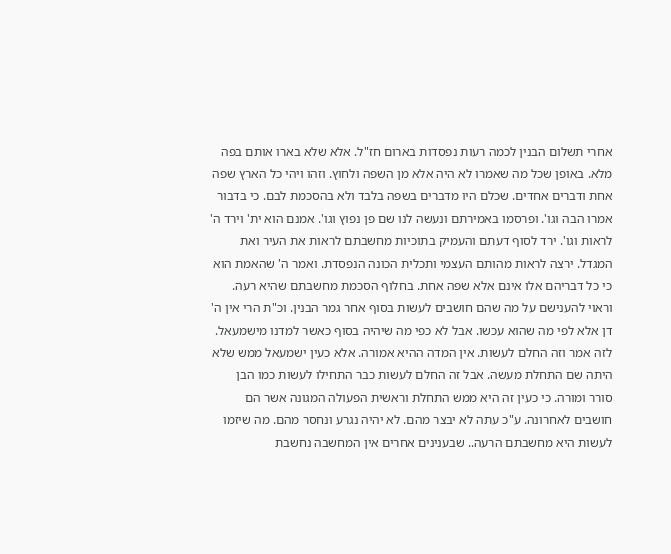אחרי תשלום הבנין לכמה רעות נפסדות בארום חז"ל. אלא שלא בארו אותם בפה מלא. באופן שכל מה שאמרו לא היה אלא מן השפה ולחוץ. וזהו ויהי כל הארץ שפה אחת ודברים אחדים. שכלם היו מדברים בשפה בלבד ולא בהסכמת לבם. כי בדבור אמרו הבה וגו'. ופרסמו באמירתם ונעשה לנו שם פן נפוץ וגו'. אמנם הוא ית' וירד ה' לראות וגו'. ירד לסוף דעתם והעמיק בתוכיות מחשבתם לראות את העיר ואת המגדל. ירצה לראות מהותם העצמי ותכלית הכונה הנפסדת. ואמר ה' שהאמת הוא כי כל דבריהם אלו אינם אלא שפה אחת. בחלוף הסכמת מחשבתם שהיא רעה. וראוי להענישם על מה שהם חושבים לעשות בסוף אחר גמר הבנין. וכ"ת הרי אין ה' דן אלא לפי מה שהוא עכשו. אבל לא כפי מה שיהיה בסוף כאשר למדנו מישמעאל. לזה אמר וזה החלם לעשות. אין המדה ההיא אמורה. אלא כעין ישמעאל ממש שלא היתה שם התחלת מעשה. אבל זה החלם לעשות כבר התחילו לעשות כמו הבן סורר ומורה. כי כעין זה היא ממש התחלת וראשית הפעולה המגונה אשר הם חושבים לאחרונה. ע"כ עתה לא יבצר מהם. לא יהיה נגרע ונחסר מהם. מה שיזמו לעשות היא מחשבתם הרעה.. שבענינים אחרים אין המחשבה נחשבת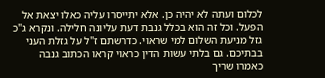לכלום ועתה לא יהיה כן. אלא יתייסרו עליה כאלו יצאת אל הפעל. וכל זה הוא בכלל גנבת דעת עליונה חלילה. ונקרא ג"כ גזל מניעת השלום למי שראוי. כדרשתם ז"ל על גזלת העני בבתיכם. גם בלתי עשות הדין כראוי קראו הכתוב גנבה כאמרו שריך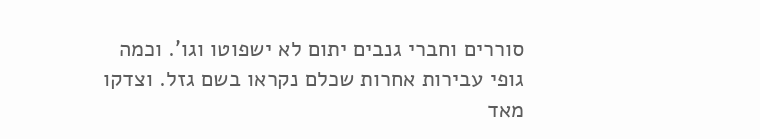סוררים וחברי גנבים יתום לא ישפוטו וגו'. וכמה גופי עבירות אחרות שכלם נקראו בשם גזל. וצדקו מאד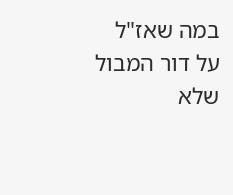במה שאז"ל על דור המבול שלא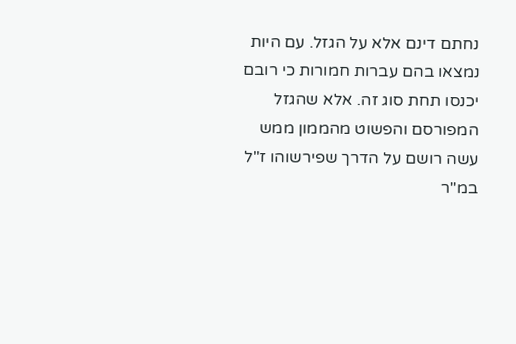נחתם דינם אלא על הגזל. עם היות נמצאו בהם עברות חמורות כי רובם יכנסו תחת סוג זה. אלא שהגזל המפורסם והפשוט מהממון ממש עשה רושם על הדרך שפירשוהו ז"ל במ"ר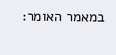במאמר האומר: